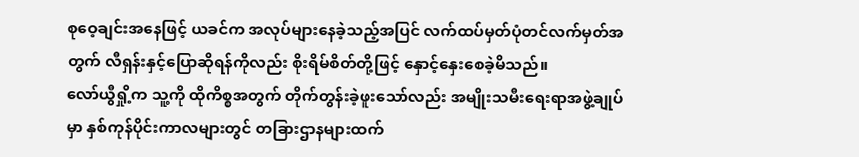စုဝေ့ချင်းအနေဖြင့် ယခင်က အလုပ်များနေခဲ့သည့်အပြင် လက်ထပ်မှတ်ပုံတင်လက်မှတ်အတွက် လီရှန်းနှင့်ပြောဆိုရန်ကိုလည်း စိုးရိမ်စိတ်တို့ဖြင့် နှောင့်နှေးစေခဲ့မိသည်။
လော်ယွီရှို့က သူ့ကို ထိုကိစ္စအတွက် တိုက်တွန်းခဲ့ဖူးသော်လည်း အမျိုးသမီးရေးရာအဖွဲ့ချုပ်မှာ နှစ်ကုန်ပိုင်းကာလများတွင် တခြားဌာနများထက်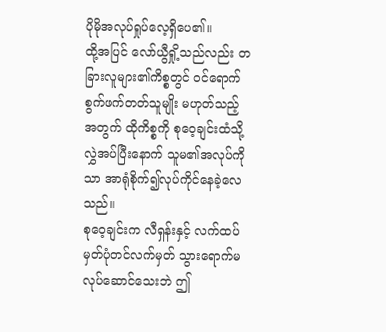ပိုမိုအလုပ်ရှုပ်လေ့ရှိပေ၏။
ထို့အပြင် လော်ယွီရှို့သည်လည်း တခြားလူများ၏ကိစ္စတွင် ဝင်ရောက်စွက်ဖက်တတ်သူမျိုး မဟုတ်သည့်အတွက် ထိုကိစ္စကို စုဝေ့ချင်းထံသို့ လွှဲအပ်ပြီးနောက် သူမ၏အလုပ်ကိုသာ အာရုံစိုက်၍လုပ်ကိုင်နေခဲ့လေသည်။
စုဝေ့ချင်းက လီရှန်းနှင့် လက်ထပ်မှတ်ပုံတင်လက်မှတ် သွားရောက်မလုပ်ဆောင်သေးဘဲ ဤ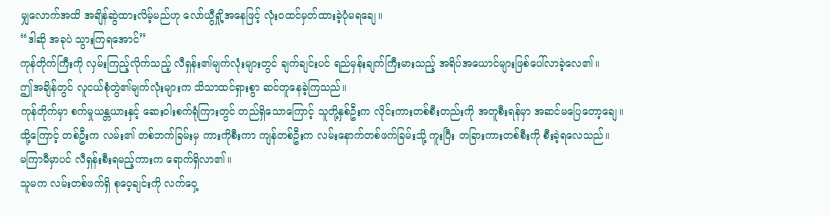မျှလောက်အထိ အချိန်ဆွဲထားလိမ့်မည်ဟု လော်ယွီရှို့အနေဖြင့် လုံးဝထင်မှတ်ထားခဲ့ပုံမရချေ။
“ဒါဆို အခုပဲ သွားကြရအောင်”
ကုန်တိုက်ကြီးကို လှမ်းကြည့်လိုက်သည့် လီရှန်း၏မျက်လုံးများတွင် ချက်ချင်းပင် ရည်မှန်းချက်ကြီးမားသည့် အရိပ်အယောင်များဖြစ်ပေါ်လာခဲ့လေ၏။
ဤအချိန်တွင် လူငယ်စုံတွဲ၏မျက်လုံးများက သိသာထင်ရှားစွာ ဆင်တူနေခဲ့ကြသည်။
ကုန်တိုက်မှာ စက်မှုယန္တယားနှင့် ဆေးဝါးစက်ရုံကြားတွင် တည်ရှိသောကြောင့် သူတို့နှစ်ဦးက လိုင်းကားတစ်စီးတည်းကို အတူစီးရန်မှာ အဆင်မပြေတော့ချေ။
ထို့ကြောင့် တစ်ဦးက လမ်း၏ တစ်ဘက်ခြမ်းမှ ကားကိုစီးကာ ကျန်တစ်ဦးက လမ်းနောက်တစ်ဖက်ခြမ်းသို့ ကူးပြီး တခြားကားတစ်စီးကို စီးခဲ့ရလေသည်။
မကြာမီမှာပင် လီရှန်းစီးရမည့်ကားက ရောက်ရှိလာ၏။
သူမက လမ်းတစ်ဖက်ရှိ စုဝေ့ချင်းကို လက်ဝှေ့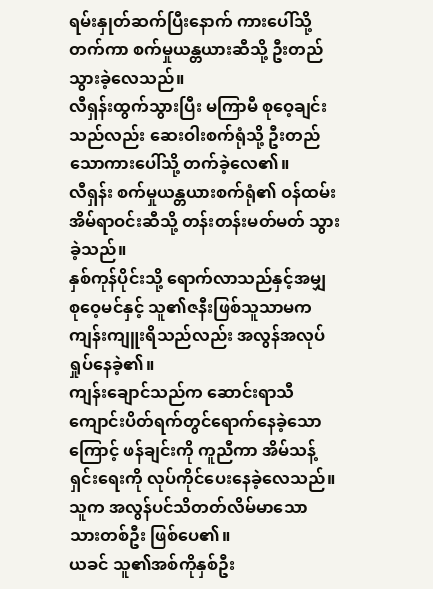ရမ်းနှုတ်ဆက်ပြီးနောက် ကားပေါ်သို့တက်ကာ စက်မှုယန္တယားဆီသို့ ဦးတည်သွားခဲ့လေသည်။
လီရှန်းထွက်သွားပြီး မကြာမီ စုဝေ့ချင်းသည်လည်း ဆေးဝါးစက်ရုံသို့ ဦးတည်သောကားပေါ်သို့ တက်ခဲ့လေ၏။
လီရှန်း စက်မှုယန္တယားစက်ရုံ၏ ဝန်ထမ်းအိမ်ရာဝင်းဆီသို့ တန်းတန်းမတ်မတ် သွားခဲ့သည်။
နှစ်ကုန်ပိုင်းသို့ ရောက်လာသည်နှင့်အမျှ စုဝေ့မင်နှင့် သူ၏ဇနီးဖြစ်သူသာမက ကျန်းကျူးရိသည်လည်း အလွန်အလုပ်ရှုပ်နေခဲ့၏။
ကျန်းချောင်သည်က ဆောင်းရာသီကျောင်းပိတ်ရက်တွင်ရောက်နေခဲ့သောကြောင့် ဖန်ချင်းကို ကူညီကာ အိမ်သန့်ရှင်းရေးကို လုပ်ကိုင်ပေးနေခဲ့လေသည်။ သူက အလွန်ပင်သိတတ်လိမ်မာသော သားတစ်ဦး ဖြစ်ပေ၏။
ယခင် သူ၏အစ်ကိုနှစ်ဦး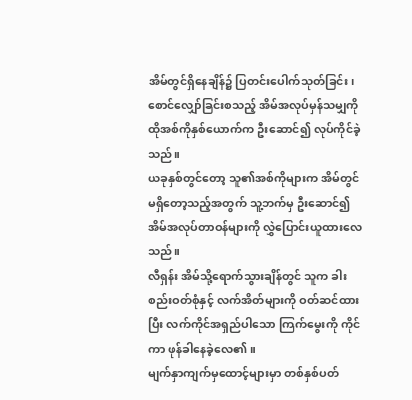အိမ်တွင်ရှိနေချိန်၌ ပြတင်းပေါက်သုတ်ခြင်း၊ စောင်လျှော်ခြင်းစသည့် အိမ်အလုပ်မှန်သမျှကို ထိုအစ်ကိုနှစ်ယောက်က ဦးဆောင်၍ လုပ်ကိုင်ခဲ့သည်။
ယခုနှစ်တွင်တော့ သူ၏အစ်ကိုများက အိမ်တွင်မရှိတော့သည့်အတွက် သူ့ဘက်မှ ဦးဆောင်၍ အိမ်အလုပ်တာဝန်များကို လွှဲပြောင်းယူထားလေသည်။
လီရှန်း အိမ်သို့ရောက်သွားချိန်တွင် သူက ခါးစည်းဝတ်စုံနှင့် လက်အိတ်များကို ဝတ်ဆင်ထားပြီး လက်ကိုင်အရှည်ပါသော ကြက်မွေးကို ကိုင်ကာ ဖုန်ခါနေခဲ့လေ၏။
မျက်နှာကျက်မှထောင့်များမှာ တစ်နှစ်ပတ်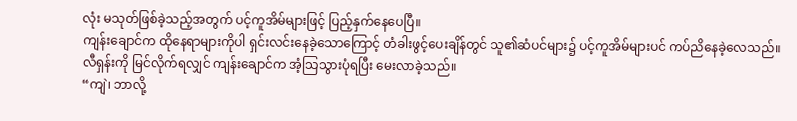လုံး မသုတ်ဖြစ်ခဲ့သည့်အတွက် ပင့်ကူအိမ်များဖြင့် ပြည့်နှက်နေပေပြီ။
ကျန်းချောင်က ထိုနေရာများကိုပါ ရှင်းလင်းနေခဲ့သောကြောင့် တံခါးဖွင့်ပေးချိန်တွင် သူ၏ဆံပင်များ၌ ပင့်ကူအိမ်များပင် ကပ်ညိနေခဲ့လေသည်။
လီရှန်းကို မြင်လိုက်ရလျှင် ကျန်းချောင်က အံ့သြသွားပုံရပြီး မေးလာခဲ့သည်။
“ကျဲ၊ ဘာလို့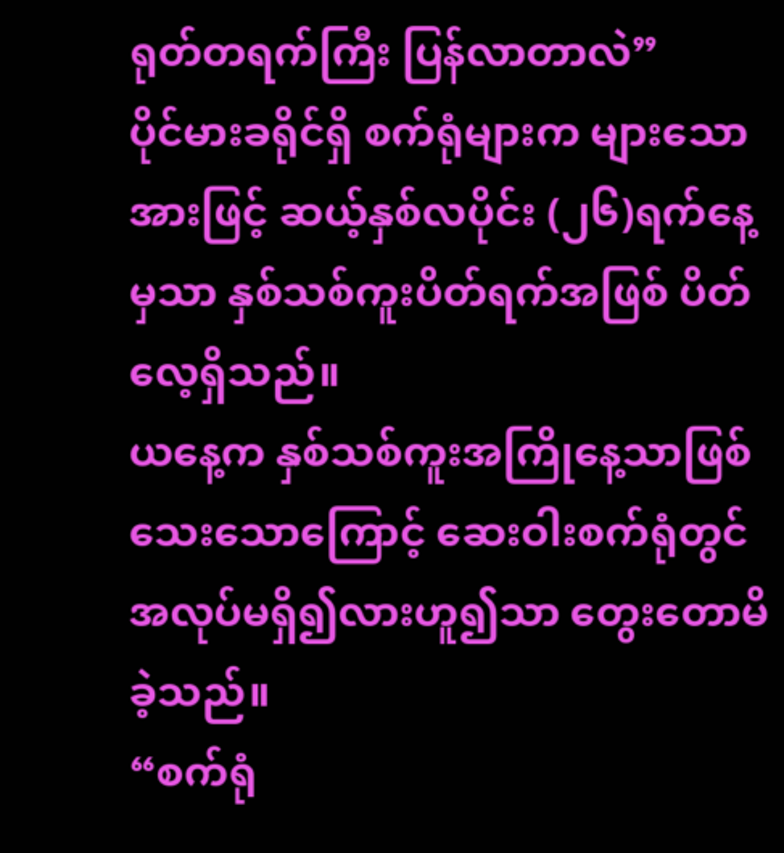ရုတ်တရက်ကြီး ပြန်လာတာလဲ”
ပိုင်မားခရိုင်ရှိ စက်ရုံများက များသောအားဖြင့် ဆယ့်နှစ်လပိုင်း (၂၆)ရက်နေ့မှသာ နှစ်သစ်ကူးပိတ်ရက်အဖြစ် ပိတ်လေ့ရှိသည်။
ယနေ့က နှစ်သစ်ကူးအကြိုနေ့သာဖြစ်သေးသောကြောင့် ဆေးဝါးစက်ရုံတွင် အလုပ်မရှိ၍လားဟူ၍သာ တွေးတောမိခဲ့သည်။
“စက်ရုံ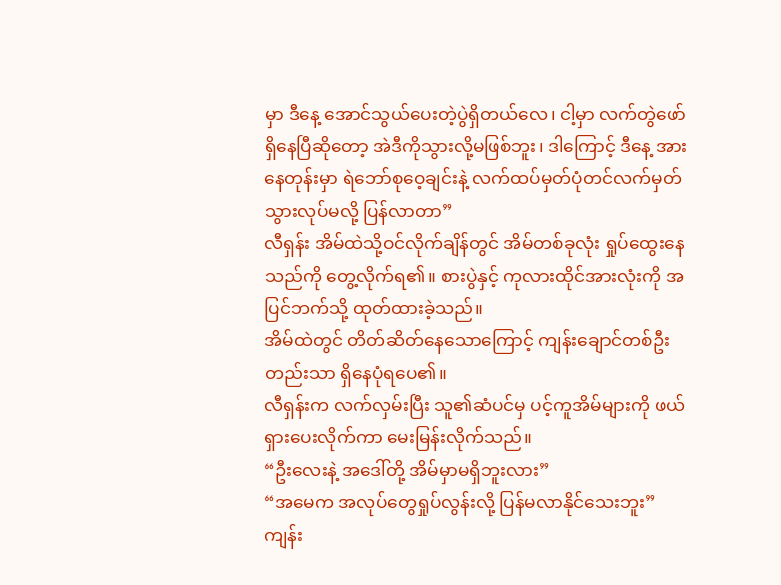မှာ ဒီနေ့ အောင်သွယ်ပေးတဲ့ပွဲရှိတယ်လေ၊ ငါ့မှာ လက်တွဲဖော်ရှိနေပြီဆိုတော့ အဲဒီကိုသွားလို့မဖြစ်ဘူး၊ ဒါကြောင့် ဒီနေ့ အားနေတုန်းမှာ ရဲဘော်စုဝေ့ချင်းနဲ့ လက်ထပ်မှတ်ပုံတင်လက်မှတ် သွားလုပ်မလို့ ပြန်လာတာ”
လီရှန်း အိမ်ထဲသို့ဝင်လိုက်ချိန်တွင် အိမ်တစ်ခုလုံး ရှုပ်ထွေးနေသည်ကို တွေ့လိုက်ရ၏။ စားပွဲနှင့် ကုလားထိုင်အားလုံးကို အပြင်ဘက်သို့ ထုတ်ထားခဲ့သည်။
အိမ်ထဲတွင် တိတ်ဆိတ်နေသောကြောင့် ကျန်းချောင်တစ်ဦးတည်းသာ ရှိနေပုံရပေ၏။
လီရှန်းက လက်လှမ်းပြီး သူ၏ဆံပင်မှ ပင့်ကူအိမ်များကို ဖယ်ရှားပေးလိုက်ကာ မေးမြန်းလိုက်သည်။
“ဦးလေးနဲ့ အဒေါ်တို့ အိမ်မှာမရှိဘူးလား”
“အမေက အလုပ်တွေရှုပ်လွန်းလို့ ပြန်မလာနိုင်သေးဘူး”
ကျန်း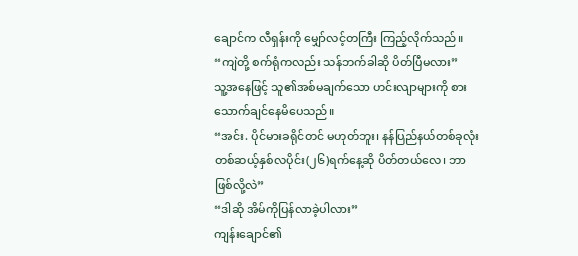ချောင်က လီရှန်းကို မျှော်လင့်တကြီး ကြည့်လိုက်သည်။
“ကျဲတို့ စက်ရုံကလည်း သန်ဘက်ခါဆို ပိတ်ပြီမလား”
သူ့အနေဖြင့် သူ၏အစ်မချက်သော ဟင်းလျာများကို စားသောက်ချင်နေမိပေသည်။
“အင်း. ပိုင်မားခရိုင်တင် မဟုတ်ဘူး၊ နန်ပြည်နယ်တစ်ခုလုံး တစ်ဆယ့်နှစ်လပိုင်း(၂၆)ရက်နေ့ဆို ပိတ်တယ်လေ၊ ဘာဖြစ်လို့လဲ”
“ဒါဆို အိမ်ကိုပြန်လာခဲ့ပါလား”
ကျန်းချောင်၏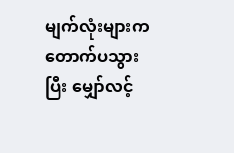မျက်လုံးများက တောက်ပသွားပြီး မျှော်လင့်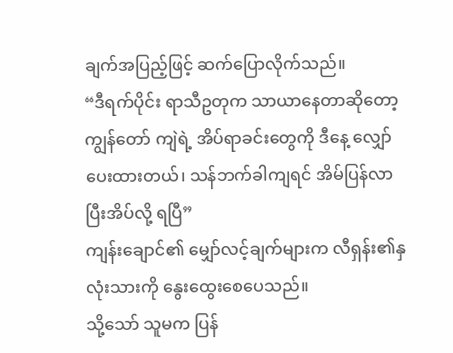ချက်အပြည့်ဖြင့် ဆက်ပြောလိုက်သည်။
“ဒီရက်ပိုင်း ရာသီဥတုက သာယာနေတာဆိုတော့ ကျွန်တော် ကျဲရဲ့ အိပ်ရာခင်းတွေကို ဒီနေ့ လျှော်ပေးထားတယ်၊ သန်ဘက်ခါကျရင် အိမ်ပြန်လာပြီးအိပ်လို့ ရပြီ”
ကျန်းချောင်၏ မျှော်လင့်ချက်များက လီရှန်း၏နှလုံးသားကို နွေးထွေးစေပေသည်။
သို့သော် သူမက ပြန်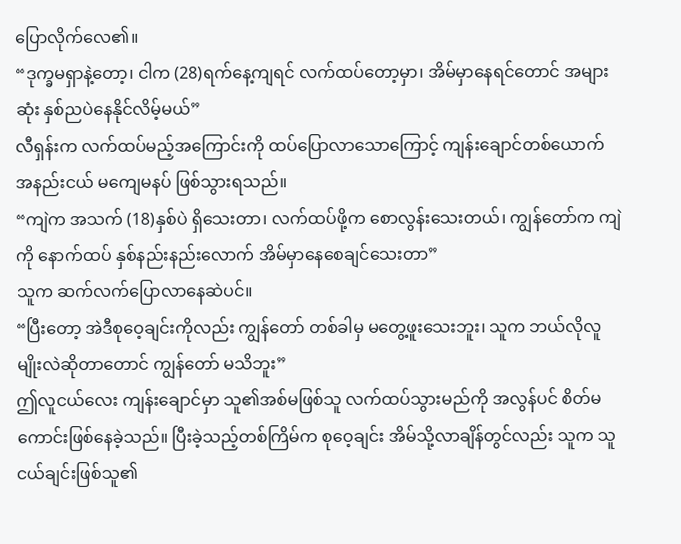ပြောလိုက်လေ၏။
“ဒုက္ခမရှာနဲ့တော့၊ ငါက (28)ရက်နေ့ကျရင် လက်ထပ်တော့မှာ၊ အိမ်မှာနေရင်တောင် အများဆုံး နှစ်ညပဲနေနိုင်လိမ့်မယ်”
လီရှန်းက လက်ထပ်မည့်အကြောင်းကို ထပ်ပြောလာသောကြောင့် ကျန်းချောင်တစ်ယောက် အနည်းငယ် မကျေမနပ် ဖြစ်သွားရသည်။
“ကျဲက အသက် (18)နှစ်ပဲ ရှိသေးတာ၊ လက်ထပ်ဖို့က စောလွန်းသေးတယ်၊ ကျွန်တော်က ကျဲကို နောက်ထပ် နှစ်နည်းနည်းလောက် အိမ်မှာနေစေချင်သေးတာ”
သူက ဆက်လက်ပြောလာနေဆဲပင်။
“ပြီးတော့ အဲဒီစုဝေ့ချင်းကိုလည်း ကျွန်တော် တစ်ခါမှ မတွေ့ဖူးသေးဘူး၊ သူက ဘယ်လိုလူမျိုးလဲဆိုတာတောင် ကျွန်တော် မသိဘူး”
ဤလူငယ်လေး ကျန်းချောင်မှာ သူ၏အစ်မဖြစ်သူ လက်ထပ်သွားမည်ကို အလွန်ပင် စိတ်မကောင်းဖြစ်နေခဲ့သည်။ ပြီးခဲ့သည့်တစ်ကြိမ်က စုဝေ့ချင်း အိမ်သို့လာချိန်တွင်လည်း သူက သူငယ်ချင်းဖြစ်သူ၏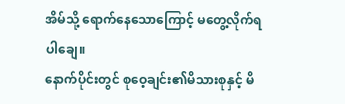အိမ်သို့ ရောက်နေသောကြောင့် မတွေ့လိုက်ရပါချေ။
နောက်ပိုင်းတွင် စုဝေ့ချင်း၏မိသားစုနှင့် မိ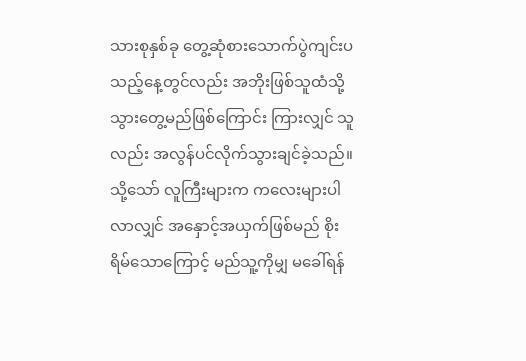သားစုနှစ်ခု တွေ့ဆုံစားသောက်ပွဲကျင်းပသည့်နေ့တွင်လည်း အဘိုးဖြစ်သူထံသို့ သွားတွေ့မည်ဖြစ်ကြောင်း ကြားလျှင် သူလည်း အလွန်ပင်လိုက်သွားချင်ခဲ့သည်။
သို့သော် လူကြီးများက ကလေးများပါလာလျှင် အနှောင့်အယှက်ဖြစ်မည် စိုးရိမ်သောကြောင့် မည်သူ့ကိုမျှ မခေါ်ရန်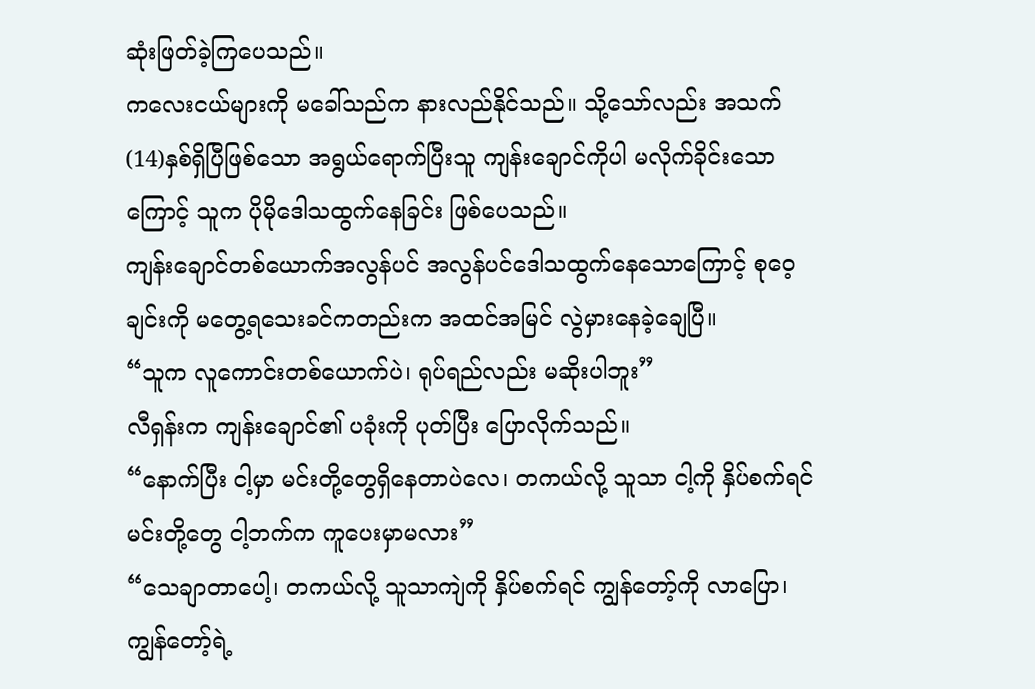ဆုံးဖြတ်ခဲ့ကြပေသည်။
ကလေးငယ်များကို မခေါ်သည်က နားလည်နိုင်သည်။ သို့သော်လည်း အသက် (14)နှစ်ရှိပြီဖြစ်သော အရွယ်ရောက်ပြီးသူ ကျန်းချောင်ကိုပါ မလိုက်ခိုင်းသောကြောင့် သူက ပိုမိုဒေါသထွက်နေခြင်း ဖြစ်ပေသည်။
ကျန်းချောင်တစ်ယောက်အလွန်ပင် အလွန်ပင်ဒေါသထွက်နေသောကြောင့် စုဝေ့ချင်းကို မတွေ့ရသေးခင်ကတည်းက အထင်အမြင် လွဲမှားနေခဲ့ချေပြီ။
“သူက လူကောင်းတစ်ယောက်ပဲ၊ ရုပ်ရည်လည်း မဆိုးပါဘူး”
လီရှန်းက ကျန်းချောင်၏ ပခုံးကို ပုတ်ပြီး ပြောလိုက်သည်။
“နောက်ပြီး ငါ့မှာ မင်းတို့တွေရှိနေတာပဲလေ၊ တကယ်လို့ သူသာ ငါ့ကို နှိပ်စက်ရင် မင်းတို့တွေ ငါ့ဘက်က ကူပေးမှာမလား”
“သေချာတာပေါ့၊ တကယ်လို့ သူသာကျဲကို နှိပ်စက်ရင် ကျွန်တော့်ကို လာပြော၊ ကျွန်တော့်ရဲ့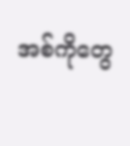အစ်ကိုတွေ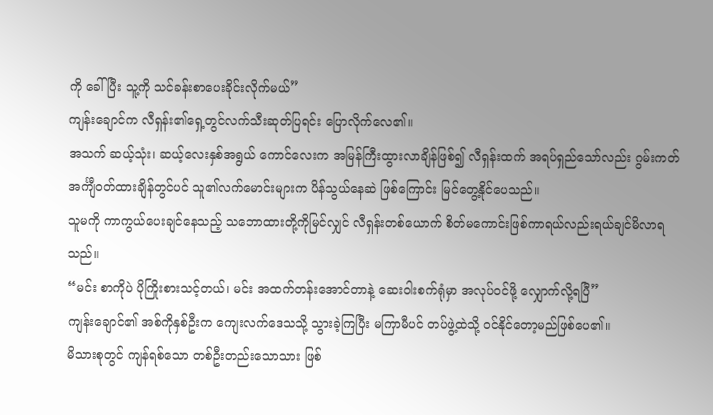ကို ခေါ်ပြီး သူ့ကို သင်ခန်းစာပေးခိုင်းလိုက်မယ်”
ကျန်းချောင်က လီရှန်း၏ရှေ့တွင်လက်သီးဆုတ်ပြရင်း ပြောလိုက်လေ၏။
အသက် ဆယ့်သုံး၊ ဆယ့်လေးနှစ်အရွယ် ကောင်လေးက အမြန်ကြီးထွားလာချိန်ဖြစ်၍ လီရှန်းထက် အရပ်ရှည်သော်လည်း ဂွမ်းကတ်အင်္ကျီဝတ်ထားချိန်တွင်ပင် သူ၏လက်မောင်းများက ပိန်သွယ်နေဆဲ ဖြစ်ကြောင်း မြင်တွေ့နိုင်ပေသည်။
သူမကို ကာကွယ်ပေးချင်နေသည့် သဘောထားတို့ကိုမြင်လျှင် လီရှန်းတစ်ယောက် စိတ်မကောင်းဖြစ်ကာရယ်လည်းရယ်ချင်မိလာရသည်။
“မင်း စာကိုပဲ ပိုကြိုးစားသင့်တယ်၊ မင်း အထက်တန်းအောင်တာနဲ့ ဆေးဝါးစက်ရုံမှာ အလုပ်ဝင်ဖို့ လျှောက်လို့ရပြီ”
ကျန်းချောင်၏ အစ်ကိုနှစ်ဦးက ကျေးလက်ဒေသသို့ သွားခဲ့ကြပြီး မကြာမီပင် တပ်ဖွဲ့ထဲသို့ ဝင်နိုင်တော့မည်ဖြစ်ပေ၏။
မိသားစုတွင် ကျန်ရစ်သော တစ်ဦးတည်းသောသား ဖြစ်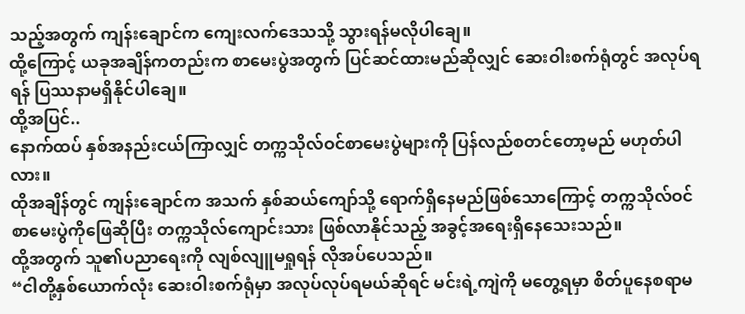သည့်အတွက် ကျန်းချောင်က ကျေးလက်ဒေသသို့ သွားရန်မလိုပါချေ။
ထို့ကြောင့် ယခုအချိန်ကတည်းက စာမေးပွဲအတွက် ပြင်ဆင်ထားမည်ဆိုလျှင် ဆေးဝါးစက်ရုံတွင် အလုပ်ရရန် ပြဿနာမရှိနိုင်ပါချေ။
ထို့အပြင်..
နောက်ထပ် နှစ်အနည်းငယ်ကြာလျှင် တက္ကသိုလ်ဝင်စာမေးပွဲများကို ပြန်လည်စတင်တော့မည် မဟုတ်ပါလား။
ထိုအချိန်တွင် ကျန်းချောင်က အသက် နှစ်ဆယ်ကျော်သို့ ရောက်ရှိနေမည်ဖြစ်သောကြောင့် တက္ကသိုလ်ဝင်စာမေးပွဲကိုဖြေဆိုပြီး တက္ကသိုလ်ကျောင်းသား ဖြစ်လာနိုင်သည့် အခွင့်အရေးရှိနေသေးသည်။
ထို့အတွက် သူ၏ပညာရေးကို လျစ်လျူမရှုရန် လိုအပ်ပေသည်။
“ငါတို့နှစ်ယောက်လုံး ဆေးဝါးစက်ရုံမှာ အလုပ်လုပ်ရမယ်ဆိုရင် မင်းရဲ့ကျဲကို မတွေ့ရမှာ စိတ်ပူနေစရာမ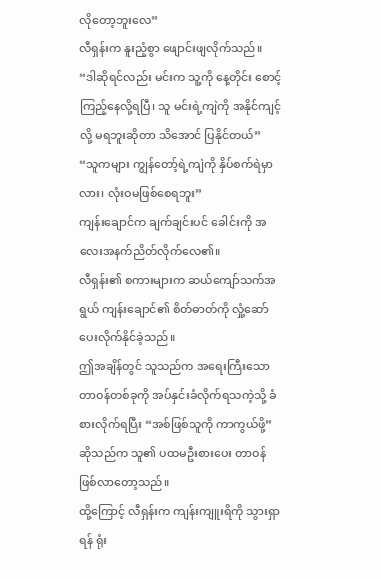လိုတော့ဘူးလေ”
လီရှန်းက နူးညံ့စွာ ဖျောင်းဖျလိုက်သည်။
“ဒါဆိုရင်လည်း မင်းက သူ့ကို နေ့တိုင်း စောင့်ကြည့်နေလို့ရပြီ၊ သူ မင်းရဲ့ကျဲကို အနိုင်ကျင့်လို့ မရဘူးဆိုတာ သိအောင် ပြနိုင်တယ်”
“သူကများ ကျွန်တော့်ရဲ့ကျဲကို နှိပ်စက်ရဲမှာလား၊ လုံးဝမဖြစ်စေရဘူး”
ကျန်းချောင်က ချက်ချင်းပင် ခေါင်းကို အလေးအနက်ညိတ်လိုက်လေ၏။
လီရှန်း၏ စကားများက ဆယ်ကျော်သက်အရွယ် ကျန်းချောင်၏ စိတ်ဓာတ်ကို လှုံ့ဆော်ပေးလိုက်နိုင်ခဲ့သည်။
ဤအချိန်တွင် သူသည်က အရေးကြီးသော တာဝန်တစ်ခုကို အပ်နှင်းခံလိုက်ရသကဲ့သို့ ခံစားလိုက်ရပြီး “အစ်ဖြစ်သူကို ကာကွယ်ဖို့” ဆိုသည်က သူ၏ ပထမဦးစားပေး တာဝန်ဖြစ်လာတော့သည်။
ထို့ကြောင့် လီရှန်းက ကျန်းကျူးရိကို သွားရှာရန် ရုံး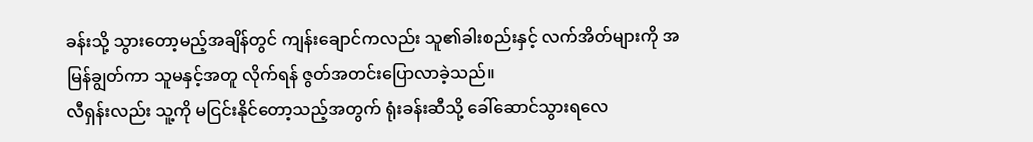ခန်းသို့ သွားတော့မည့်အချိန်တွင် ကျန်းချောင်ကလည်း သူ၏ခါးစည်းနှင့် လက်အိတ်များကို အမြန်ချွတ်ကာ သူမနှင့်အတူ လိုက်ရန် ဇွတ်အတင်းပြောလာခဲ့သည်။
လီရှန်းလည်း သူ့ကို မငြင်းနိုင်တော့သည့်အတွက် ရုံးခန်းဆီသို့ ခေါ်ဆောင်သွားရလေ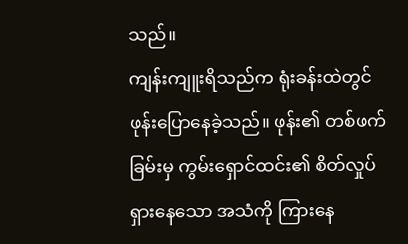သည်။
ကျန်းကျူးရိသည်က ရုံးခန်းထဲတွင်ဖုန်းပြောနေခဲ့သည်။ ဖုန်း၏ တစ်ဖက်ခြမ်းမှ ကွမ်းရှောင်ထင်း၏ စိတ်လှုပ်ရှားနေသော အသံကို ကြားနေ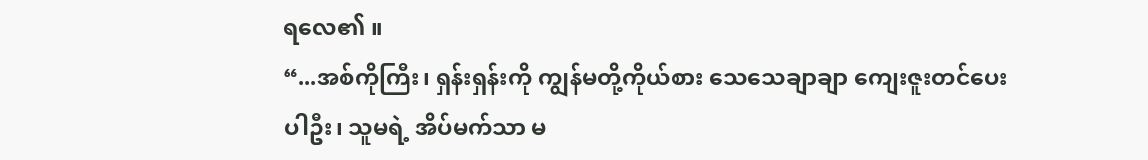ရလေ၏ ။
“...အစ်ကိုကြီး၊ ရှန်းရှန်းကို ကျွန်မတို့ကိုယ်စား သေသေချာချာ ကျေးဇူးတင်ပေးပါဦး၊ သူမရဲ့ အိပ်မက်သာ မ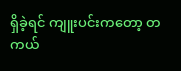ရှိခဲ့ရင် ကျူးပင်းကတော့ တကယ်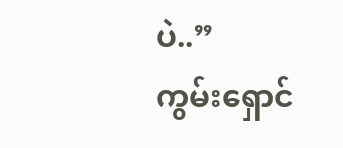ပဲ..”
ကွမ်းရှောင်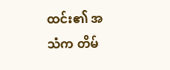ထင်း၏ အသံက တိမ်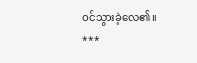ဝင်သွားခဲ့လေ၏။
***